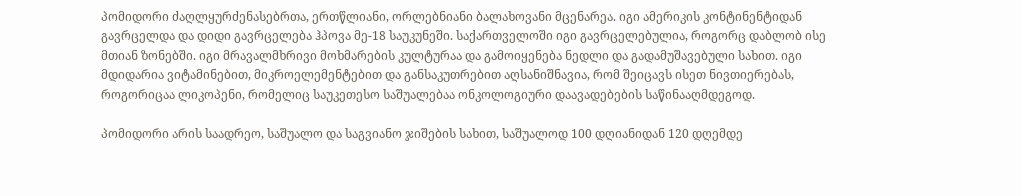პომიდორი ძაღლყურძენასებრთა, ერთწლიანი, ორლებნიანი ბალახოვანი მცენარეა. იგი ამერიკის კონტინენტიდან გავრცელდა და დიდი გავრცელება ჰპოვა მე-18 საუკუნეში. საქართველოში იგი გავრცელებულია, როგორც დაბლობ ისე მთიან ზონებში. იგი მრავალმხრივი მოხმარების კულტურაა და გამოიყენება ნედლი და გადამუშავებული სახით. იგი მდიდარია ვიტამინებით, მიკროელემენტებით და განსაკუთრებით აღსანიშნავია, რომ შეიცავს ისეთ ნივთიერებას, როგორიცაა ლიკოპენი, რომელიც საუკეთესო საშუალებაა ონკოლოგიური დაავადებების საწინააღმდეგოდ.

პომიდორი არის საადრეო, საშუალო და საგვიანო ჯიშების სახით, საშუალოდ 100 დღიანიდან 120 დღემდე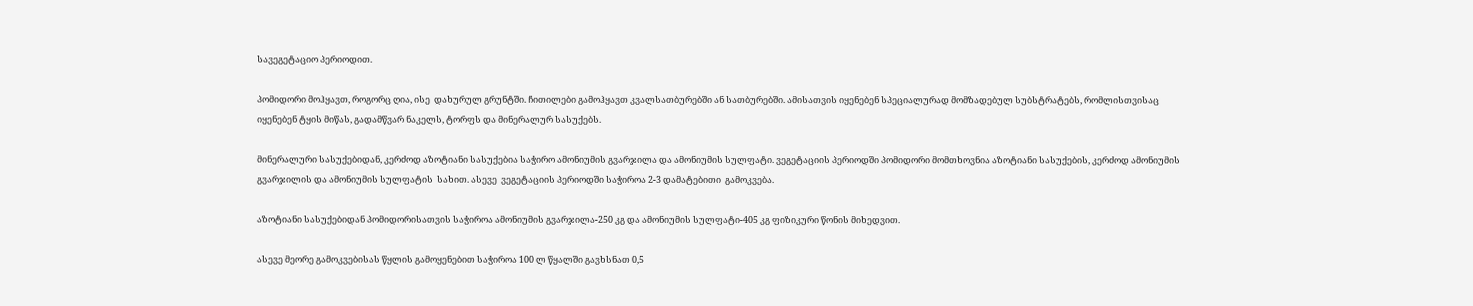სავეგეტაციო პერიოდით.

პომიდორი მოჰყავთ, როგორც ღია, ისე  დახურულ გრუნტში. ჩითილები გამოჰყავთ კვალსათბურებში ან სათბურებში. ამისათვის იყენებენ სპეციალურად მომზადებულ სუბსტრატებს, რომლისთვისაც იყენებენ ტყის მიწას, გადამწვარ ნაკელს, ტორფს და მინერალურ სასუქებს.

მინერალური სასუქებიდან, კერძოდ აზოტიანი სასუქებია საჭირო ამონიუმის გვარჯილა და ამონიუმის სულფატი. ვეგეტაციის პერიოდში პომიდორი მომთხოვნია აზოტიანი სასუქების, კერძოდ ამონიუმის გვარჯილის და ამონიუმის სულფატის  სახით. ასევე  ვეგეტაციის პერიოდში საჭიროა 2-3 დამატებითი  გამოკვება.

აზოტიანი სასუქებიდან პომიდორისათვის საჭიროა ამონიუმის გვარჯილა-250 კგ და ამონიუმის სულფატი-405 კგ ფიზიკური წონის მიხედვით.

ასევე მეორე გამოკვებისას წყლის გამოყენებით საჭიროა 100 ლ წყალში გავხსნათ 0,5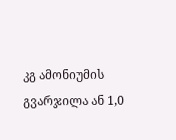კგ ამონიუმის გვარჯილა ან 1,0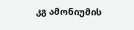კგ ამონიუმის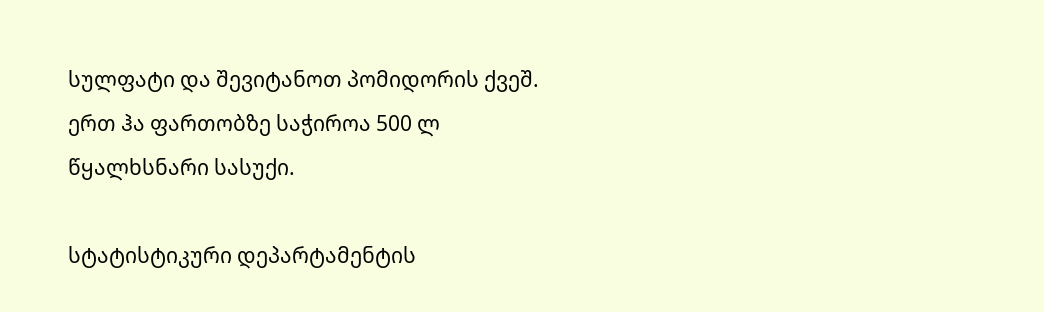სულფატი და შევიტანოთ პომიდორის ქვეშ. ერთ ჰა ფართობზე საჭიროა 500 ლ წყალხსნარი სასუქი.

სტატისტიკური დეპარტამენტის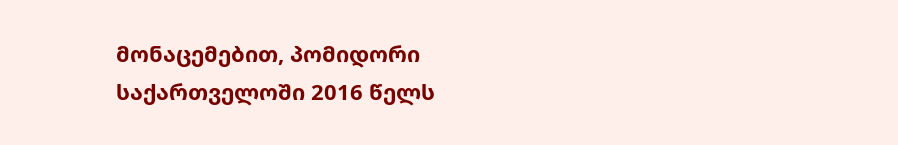მონაცემებით, პომიდორი საქართველოში 2016 წელს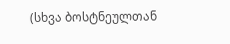(სხვა ბოსტნეულთან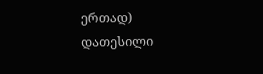ერთად) დათესილი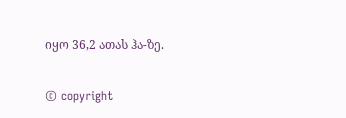იყო 36,2 ათას ჰა-ზე.

© copyright